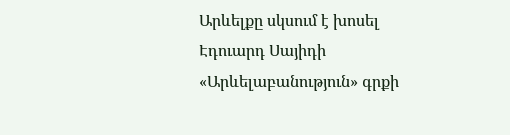Արևելքը սկսում է խոսել Էդուարդ Սայիդի «Արևելաբանություն» գրքի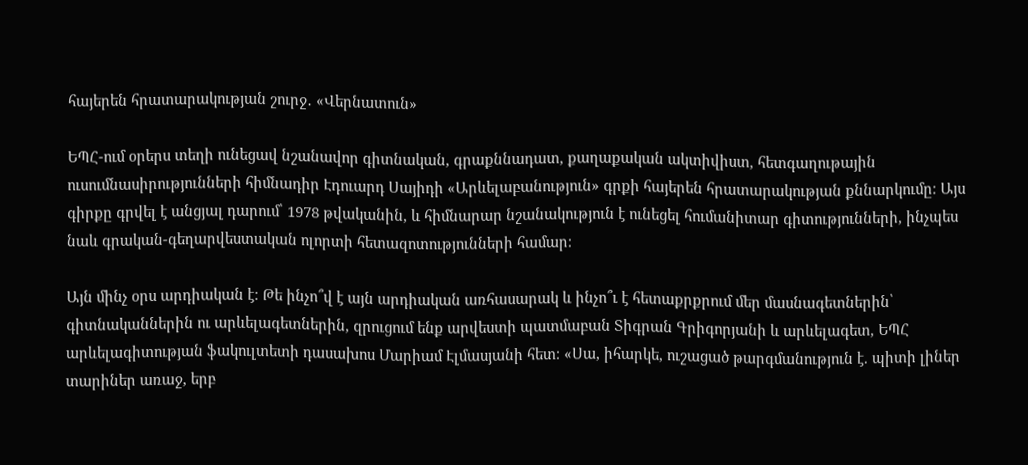հայերեն հրատարակության շուրջ․ «Վերնատուն»

ԵՊՀ-ում օրերս տեղի ունեցավ նշանավոր գիտնական, գրաքննադատ, քաղաքական ակտիվիստ, հետգաղութային ուսումնասիրությունների հիմնադիր Էդուարդ Սայիդի «Արևելաբանություն» գրքի հայերեն հրատարակության քննարկումը։ Այս գիրքը գրվել է անցյալ դարում՝ 1978 թվականին, և հիմնարար նշանակություն է ունեցել հումանիտար գիտությունների, ինչպես նաև գրական-գեղարվեստական ոլորտի հետազոտությունների համար։

Այն մինչ օրս արդիական է։ Թե ինչո՞վ է այն արդիական առհասարակ և ինչո՞ւ է հետաքրքրում մեր մասնագետներին՝ գիտնականներին ու արևելագետներին, զրուցում ենք արվեստի պատմաբան Տիգրան Գրիգորյանի և արևելագետ, ԵՊՀ արևելագիտության ֆակուլտետի դասախոս Մարիամ Էլմասյանի հետ։ «Սա, իհարկե, ուշացած թարգմանություն է. պիտի լիներ տարիներ առաջ, երբ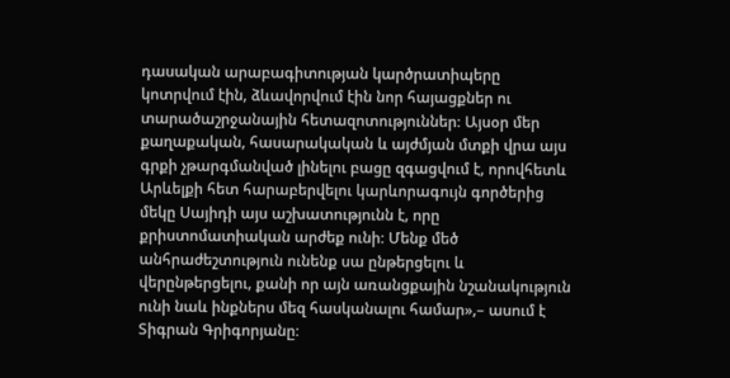դասական արաբագիտության կարծրատիպերը կոտրվում էին, ձևավորվում էին նոր հայացքներ ու տարածաշրջանային հետազոտություններ։ Այսօր մեր քաղաքական, հասարակական և այժմյան մտքի վրա այս գրքի չթարգմանված լինելու բացը զգացվում է, որովհետև Արևելքի հետ հարաբերվելու կարևորագույն գործերից մեկը Սայիդի այս աշխատությունն է, որը քրիստոմատիական արժեք ունի։ Մենք մեծ անհրաժեշտություն ունենք սա ընթերցելու և վերընթերցելու, քանի որ այն առանցքային նշանակություն ունի նաև ինքներս մեզ հասկանալու համար»,– ասում է Տիգրան Գրիգորյանը։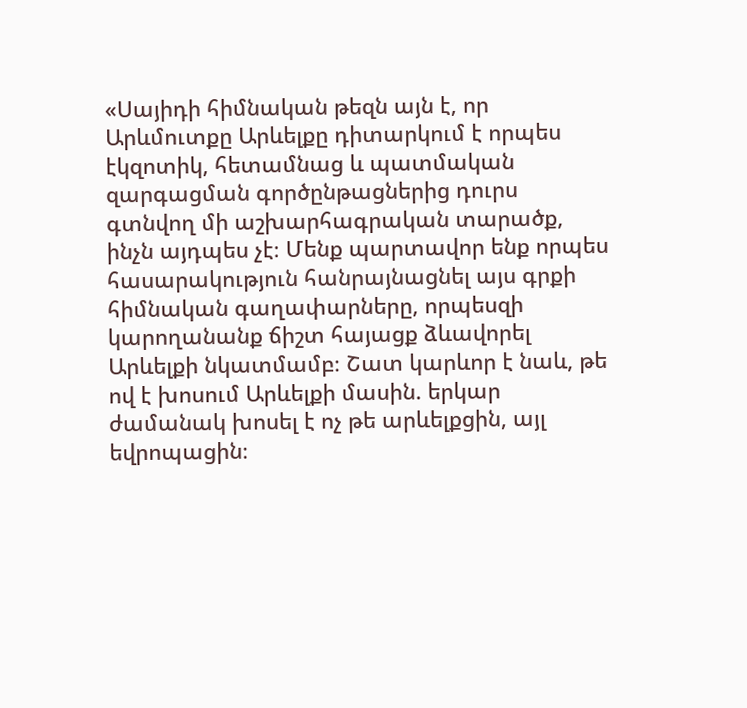«Սայիդի հիմնական թեզն այն է, որ Արևմուտքը Արևելքը դիտարկում է որպես էկզոտիկ, հետամնաց և պատմական զարգացման գործընթացներից դուրս գտնվող մի աշխարհագրական տարածք, ինչն այդպես չէ։ Մենք պարտավոր ենք որպես հասարակություն հանրայնացնել այս գրքի հիմնական գաղափարները, որպեսզի կարողանանք ճիշտ հայացք ձևավորել Արևելքի նկատմամբ։ Շատ կարևոր է նաև, թե ով է խոսում Արևելքի մասին. երկար ժամանակ խոսել է ոչ թե արևելքցին, այլ եվրոպացին։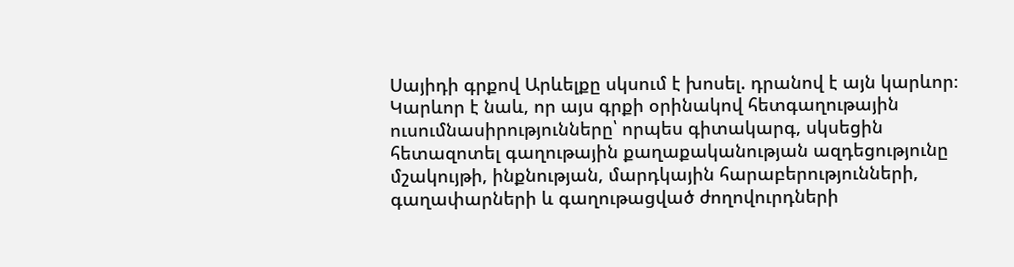Սայիդի գրքով Արևելքը սկսում է խոսել. դրանով է այն կարևոր։ Կարևոր է նաև, որ այս գրքի օրինակով հետգաղութային ուսումնասիրությունները՝ որպես գիտակարգ, սկսեցին հետազոտել գաղութային քաղաքականության ազդեցությունը մշակույթի, ինքնության, մարդկային հարաբերությունների, գաղափարների և գաղութացված ժողովուրդների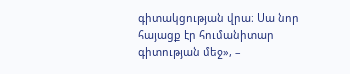գիտակցության վրա։ Սա նոր հայացք էր հումանիտար գիտության մեջ», –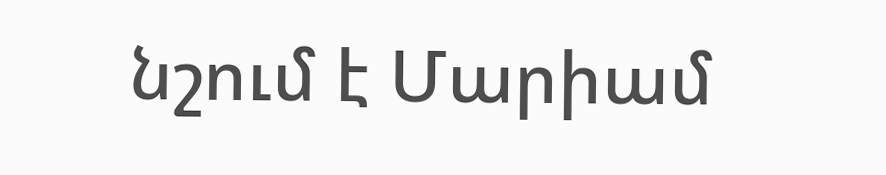նշում է Մարիամ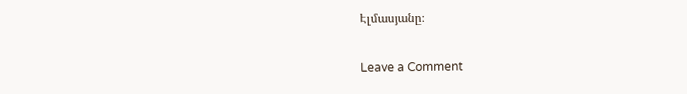Էլմասյանը։

Leave a Comment